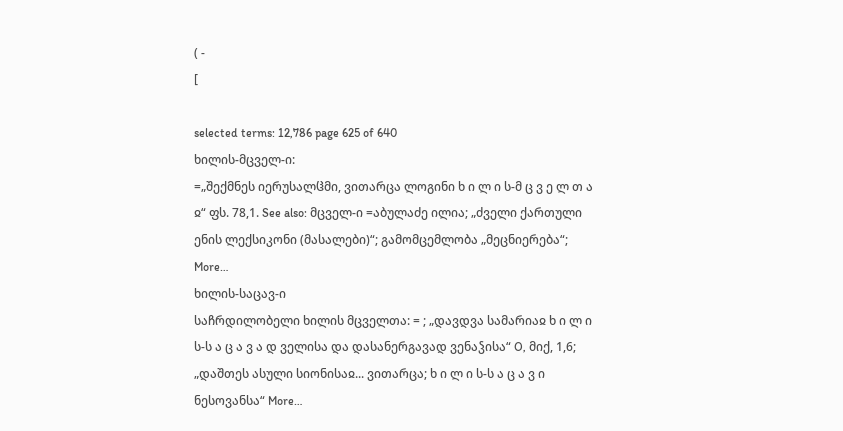( -
[

selected terms: 12,786 page 625 of 640
ხილის-მცველ-ი:
=„შექმნეს იერუსალჱმი, ვითარცა ლოგინი ხ ი ლ ი ს-მ ც ვ ე ლ თ ა ჲ“ ფს. 78,1. See also: მცველ-ი =აბულაძე ილია; „ძველი ქართული ენის ლექსიკონი (მასალები)“; გამომცემლობა „მეცნიერება“; More…
ხილის-საცავ-ი
საჩრდილობელი ხილის მცველთა: = ; „დავდვა სამარიაჲ ხ ი ლ ი ს-ს ა ც ა ვ ა დ ველისა და დასანერგავად ვენაჴისა“ O, მიქ, 1,6; „დაშთეს ასული სიონისაჲ... ვითარცა; ხ ი ლ ი ს-ს ა ც ა ვ ი ნესოვანსა“ More…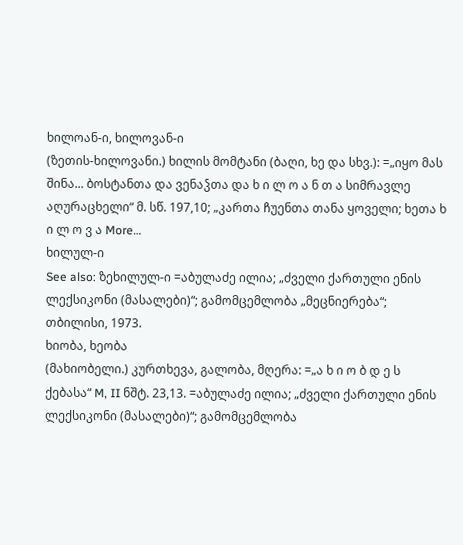ხილოან-ი, ხილოვან-ი
(ზეთის-ხილოვანი.) ხილის მომტანი (ბაღი, ხე და სხვ.): =„იყო მას შინა... ბოსტანთა და ვენაჴთა და ხ ი ლ ო ა ნ თ ა სიმრავლე აღურაცხელი“ მ. სწ. 197,10; „კართა ჩუენთა თანა ყოველი; ხეთა ხ ი ლ ო ვ ა More…
ხილულ-ი
See also: ზეხილულ-ი =აბულაძე ილია; „ძველი ქართული ენის ლექსიკონი (მასალები)“; გამომცემლობა „მეცნიერება“; თბილისი, 1973.
ხიობა, ხეობა
(მახიობელი.) კურთხევა, გალობა, მღერა: =„ა ხ ი ო ბ დ ე ს ქებასა“ M, II ნშტ. 23,13. =აბულაძე ილია; „ძველი ქართული ენის ლექსიკონი (მასალები)“; გამომცემლობა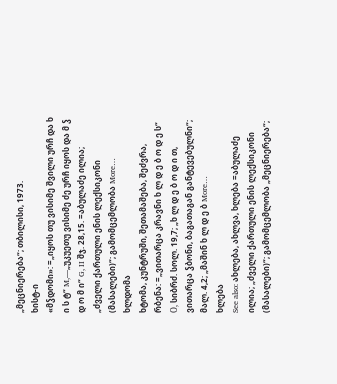„მეცნიერება“; თბილისი, 1973.
ხისტ-ი
«მჴდომი»: =„იყოს თუ ვისიმე შვილი ურჩ და ხ ი ს ტ“ M,—„უკუეთუ ვისიმე ძე ურჩ იყოს და მ ჴ დ ო მ ი“ G, II შჯ. 28,15. =აბულაძე ილია; „ძველი ქართული ენის ლექსიკონი (მასალები)“; გამომცემლობა More…
ხლდომა
ხტომა, კუნტრუში, შეთამაშება, შეძვრა, რბენა: =„ვითარცა კრავნი ხ ლ დ ე ბ ო დ ე ს“ О, სიბრძ. სოლ. 19,7; „ხ ლ დ ე ბ ო დ ი თ, ვითარცა ჴბონი, ბაგათაგან განტევებულნი“; მალ. 4,2; „მაშინ ხ ლ დ ე ბ More…
ხლება
See also: ახლება, ახლვა, ხლება =აბულაძე ილია; „ძველი ქართული ენის ლექსიკონი (მასალები)“; გამომცემლობა „მეცნიერება“;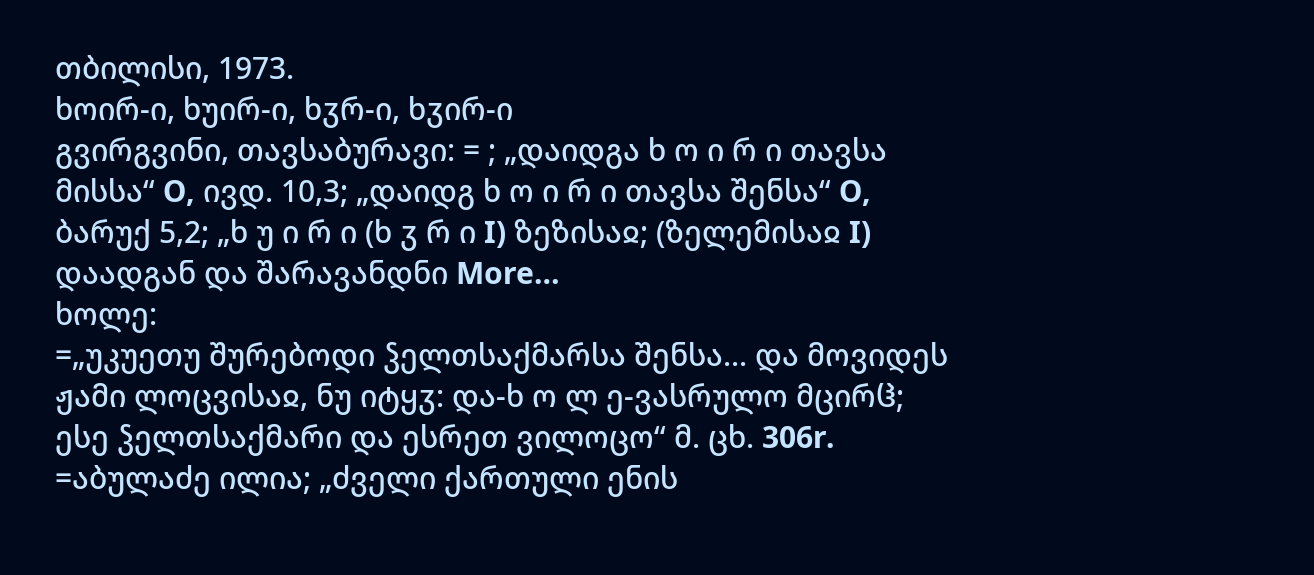თბილისი, 1973.
ხოირ-ი, ხუირ-ი, ხჳრ-ი, ხჳირ-ი
გვირგვინი, თავსაბურავი: = ; „დაიდგა ხ ო ი რ ი თავსა მისსა“ О, ივდ. 10,3; „დაიდგ ხ ო ი რ ი თავსა შენსა“ О, ბარუქ 5,2; „ხ უ ი რ ი (ხ ჳ რ ი I) ზეზისაჲ; (ზელემისაჲ I) დაადგან და შარავანდნი More…
ხოლე:
=„უკუეთუ შურებოდი ჴელთსაქმარსა შენსა... და მოვიდეს ჟამი ლოცვისაჲ, ნუ იტყჳ: და-ხ ო ლ ე-ვასრულო მცირჱ; ესე ჴელთსაქმარი და ესრეთ ვილოცო“ მ. ცხ. 306r. =აბულაძე ილია; „ძველი ქართული ენის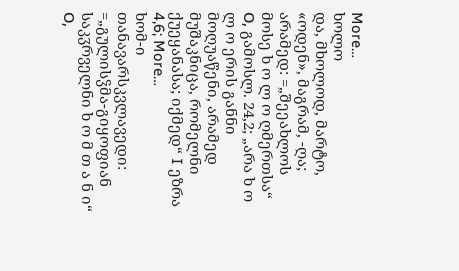More…
ხოლო
და, მხოლოდ, მარტო, «ოდენ», მაგრამ, -ღა; არამედ: =„შეეახლოს მოსე ხ ო ლ ო ღმერთსა“ О, გამოსლ. 24,2; „არა ხ ო ლ ო ერის განნი მოღუაწენი, არამედ მუშაკნიცა, რომელნი ქუეყანასა; იქმედ“ I ეზრა 4,6; More…
ხომ-ი
თანავარსკვლავედი: =„გულისჴმა-გიყოფიან საკჳრველნი ხ ო მ თ ა ნ ი“ О,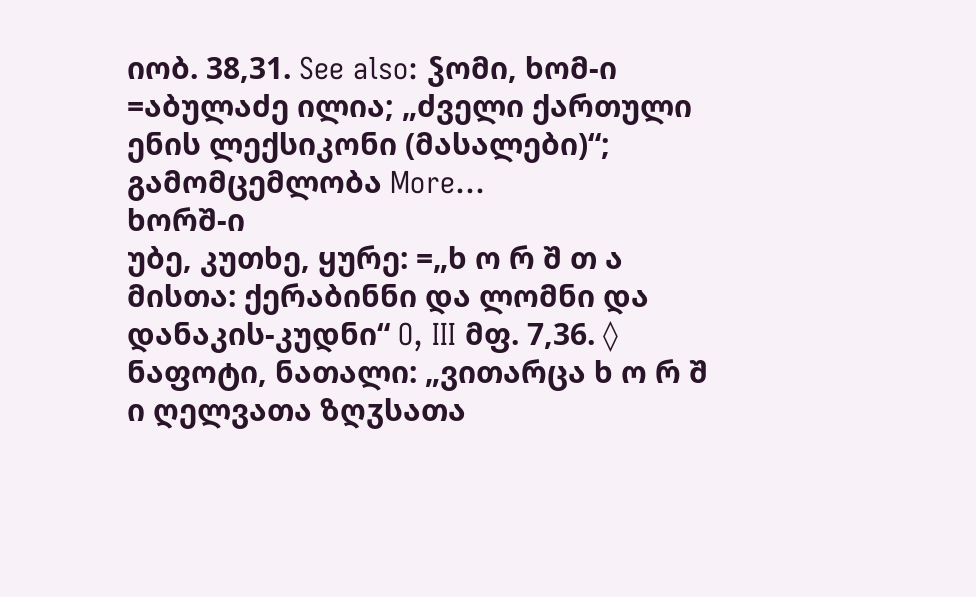იობ. 38,31. See also: ჴომი, ხომ-ი =აბულაძე ილია; „ძველი ქართული ენის ლექსიკონი (მასალები)“; გამომცემლობა More…
ხორშ-ი
უბე, კუთხე, ყურე: =„ხ ო რ შ თ ა მისთა: ქერაბინნი და ლომნი და დანაკის-კუდნი“ O, III მფ. 7,36. ◊ ნაფოტი, ნათალი: „ვითარცა ხ ო რ შ ი ღელვათა ზღჳსათა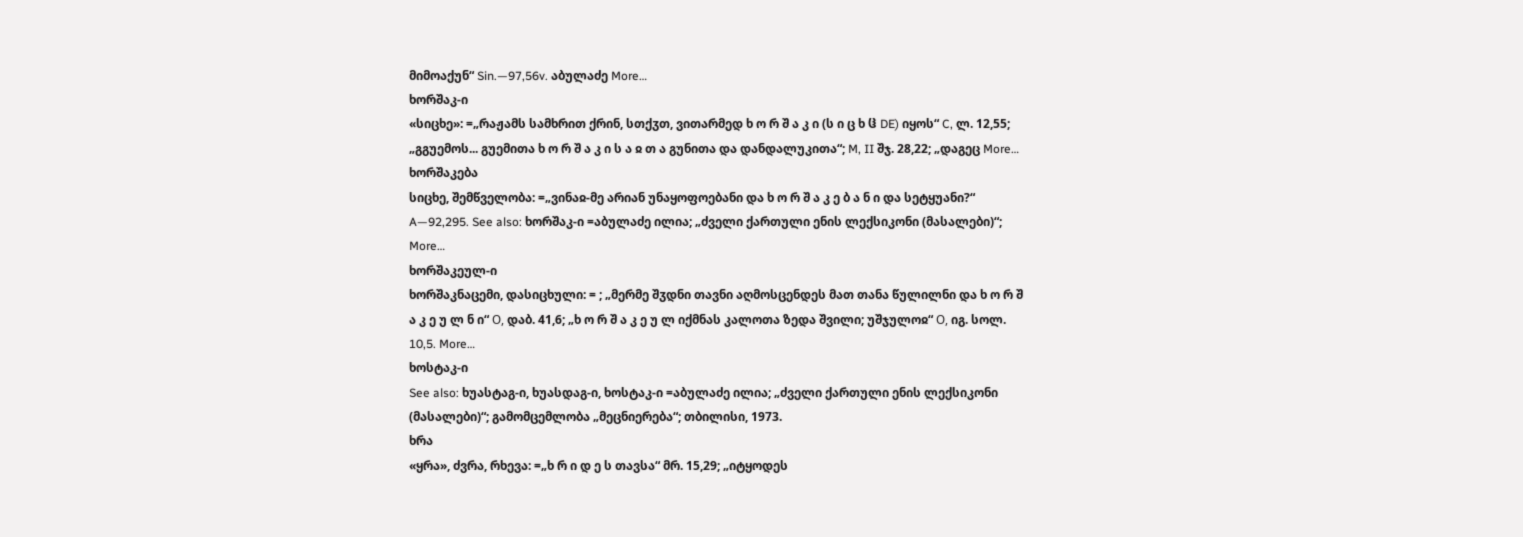მიმოაქუნ“ Sin.—97,56v. აბულაძე More…
ხორშაკ-ი
«სიცხე»: =„რაჟამს სამხრით ქრინ, სთქჳთ, ვითარმედ ხ ო რ შ ა კ ი (ს ი ც ხ ჱ DE) იყოს“ C, ლ. 12,55; „გგუემოს... გუემითა ხ ო რ შ ა კ ი ს ა ჲ თ ა გუნითა და დანდალუკითა“; M, II შჯ. 28,22; „დაგეც More…
ხორშაკება
სიცხე, შემწველობა: =„ვინაჲ-მე არიან უნაყოფოებანი და ხ ო რ შ ა კ ე ბ ა ნ ი და სეტყუანი?“ A—92,295. See also: ხორშაკ-ი =აბულაძე ილია; „ძველი ქართული ენის ლექსიკონი (მასალები)“; More…
ხორშაკეულ-ი
ხორშაკნაცემი, დასიცხული: = ; „მერმე შჳდნი თავნი აღმოსცენდეს მათ თანა წულილნი და ხ ო რ შ ა კ ე უ ლ ნ ი“ О, დაბ. 41,6; „ხ ო რ შ ა კ ე უ ლ იქმნას კალოთა ზედა შვილი; უშჯულოჲ“ О, იგ. სოლ. 10,5. More…
ხოსტაკ-ი
See also: ხუასტაგ-ი, ხუასდაგ-ი, ხოსტაკ-ი =აბულაძე ილია; „ძველი ქართული ენის ლექსიკონი (მასალები)“; გამომცემლობა „მეცნიერება“; თბილისი, 1973.
ხრა
«ყრა», ძვრა, რხევა: =„ხ რ ი დ ე ს თავსა“ მრ. 15,29; „იტყოდეს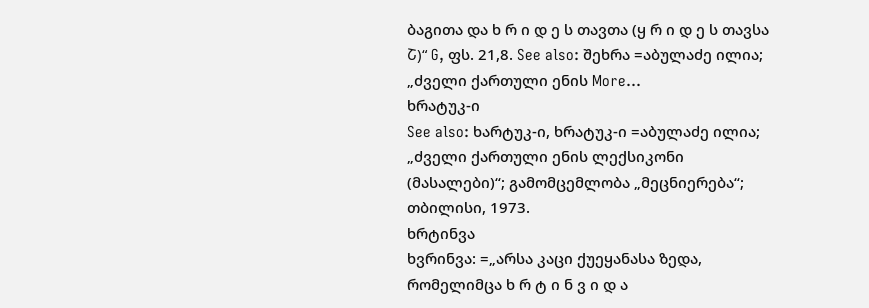ბაგითა და ხ რ ი დ ე ს თავთა (ყ რ ი დ ე ს თავსა Շ)“ G, ფს. 21,8. See also: შეხრა =აბულაძე ილია; „ძველი ქართული ენის More…
ხრატუკ-ი
See also: ხარტუკ-ი, ხრატუკ-ი =აბულაძე ილია; „ძველი ქართული ენის ლექსიკონი (მასალები)“; გამომცემლობა „მეცნიერება“; თბილისი, 1973.
ხრტინვა
ხვრინვა: =„არსა კაცი ქუეყანასა ზედა, რომელიმცა ხ რ ტ ი ნ ვ ი დ ა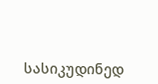სასიკუდინედ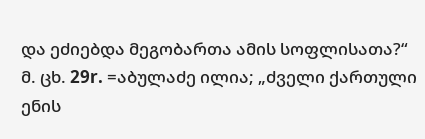და ეძიებდა მეგობართა ამის სოფლისათა?“ მ. ცხ. 29r. =აბულაძე ილია; „ძველი ქართული ენის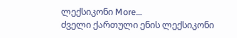ლექსიკონი More…
ძველი ქართული ენის ლექსიკონი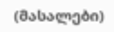(მასალები)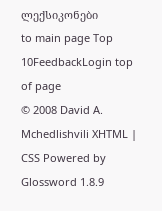ლექსიკონები
to main page Top 10FeedbackLogin top of page
© 2008 David A. Mchedlishvili XHTML | CSS Powered by Glossword 1.8.9